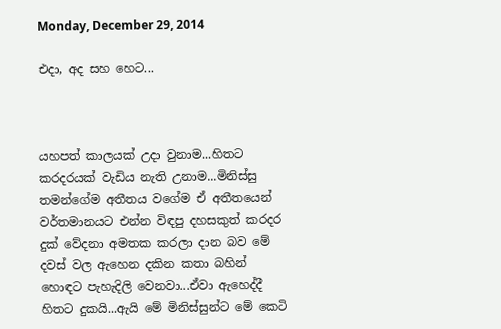Monday, December 29, 2014

එදා, අද සහ හෙට...



යහපත් කාලයක් උදා වුනාම...හිතට කරදරයක් වැඩිය නැති උනාම...මිනිස්සු තමන්ගේම අතීතය වගේම ඒ අතීතයෙන් වර්තමානයට එන්න විඳපු දහසකුත් කරදර දුක් වේදනා අමතක කරලා දාන බව මේ දවස් වල ඇහෙන දකින කතා බහින් හොඳට පැහැදිලි වෙනවා...ඒවා ඇහෙද්දී හිතට දුකයි...ඇයි මේ මිනිස්සුන්ට මේ කෙටි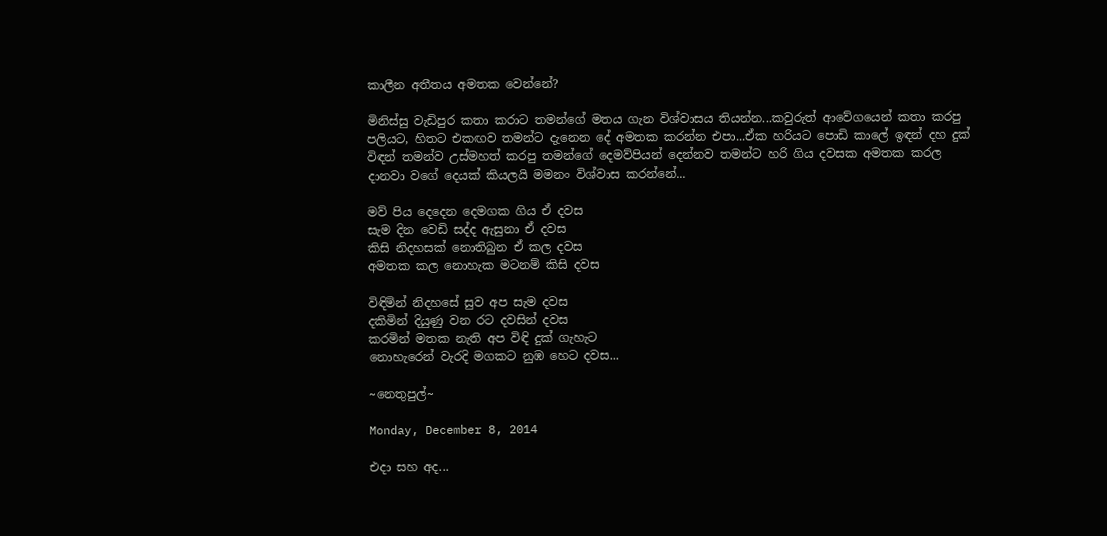කාලීන අතීතය අමතක වෙන්නේ?

මිනිස්සු වැඩිපුර කතා කරාට තමන්ගේ මතය ගැන විශ්වාසය තියන්න...කවුරුත් ආවේගයෙන් කතා කරපු පලියට, හිතට එකඟව තමන්ට දැනෙන දේ අමතක කරන්න එපා...ඒක හරියට පොඩි කාලේ ඉඳන් දහ දුක් විඳන් තමන්ව උස්මහත් කරපු තමන්ගේ දෙමව්පියන් දෙන්නව තමන්ට හරි ගිය දවසක අමතක කරල දානවා වගේ දෙයක් කියලයි මමනං විශ්වාස කරන්නේ...

මව් පිය දෙදෙන දෙමගක ගිය ඒ දවස
සැම දින වෙඩි සද්ද ඇසුනා ඒ දවස
කිසි නිදහසක් නොතිබුන ඒ කල දවස
අමතක කල නොහැක මටනම් කිසි දවස

විඳිමින් නිදහසේ සුව අප සැම දවස
දකිමින් දියුණු වන රට දවසින් දවස
කරමින් මතක නැති අප විඳි දුක් ගැහැට
නොහැරෙන් වැරදි මගකට නුඹ හෙට දවස...

~නෙතුපුල්~

Monday, December 8, 2014

එදා සහ අද...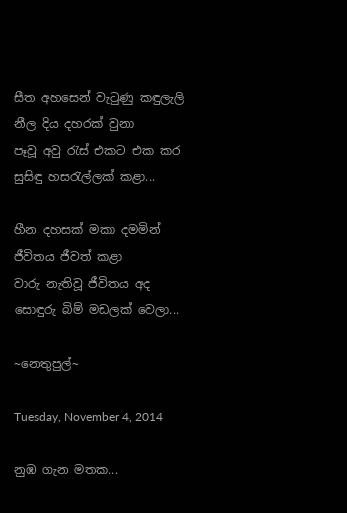සීත අහසෙන් වැටුණු කඳුලැලි
නීල දිය දහරක් වුනා
පෑවූ අවු රැස් එකට එක කර
සුසිඳු හසරැල්ලක් කළා...

හීන දහසක් මකා දමමින්
ජීවිතය ජීවත් කළා
වාරු නැතිවූ ජීවිතය අද
සොඳුරු බිම් මඩලක් වෙලා...

~නෙතුපුල්~

Tuesday, November 4, 2014

නුඹ ගැන මතක...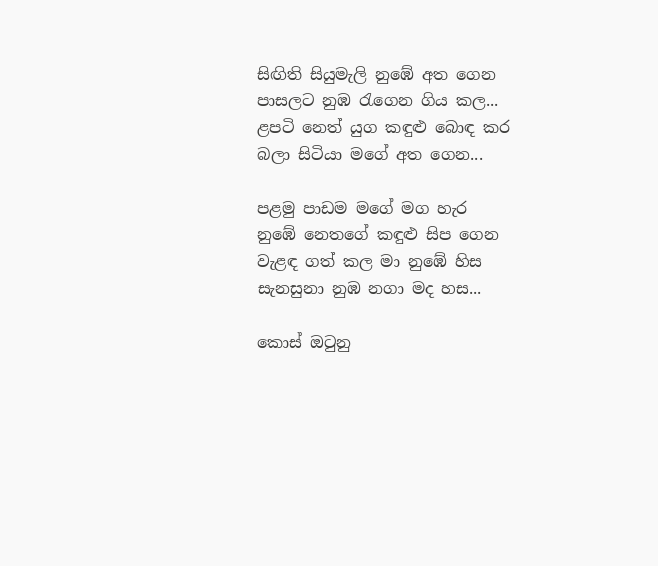සිඟිති සියුමැලි නුඹේ අත ගෙන
පාසලට නුඹ රැගෙන ගිය කල...
ළපටි නෙත් යුග කඳුළු බොඳ කර
බලා සිටියා මගේ අත ගෙන...

පළමු පාඩම මගේ මග හැර
නුඹේ නෙතගේ කඳුළු සිප ගෙන
වැළඳ ගත් කල මා නුඹේ හිස
සැනසුනා නුඹ නගා මද හස...

කොස් ඔටුනු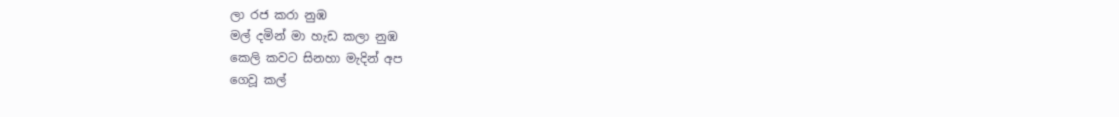ලා රජ කරා නුඹ
මල් දමින් මා හැඩ කලා නුඹ
කෙලි කවට සිනහා මැදින් අප
ගෙවූ කල්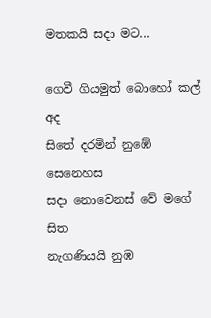මතකයි සදා මට...

ගෙවී ගියමුත් බොහෝ කල් අද
සිතේ දරමින් නුඹේ සෙනෙහස
සදා නොවෙනස් වේ මගේ සිත
නැගණියයි නුඹ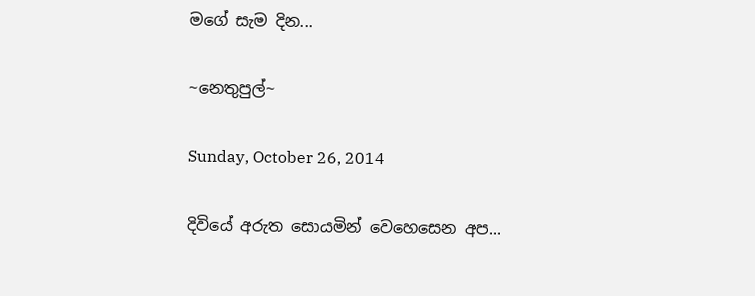මගේ සැම දින...

~නෙතුපුල්~

Sunday, October 26, 2014

දිවියේ අරුත සොයමින් වෙහෙසෙන අප...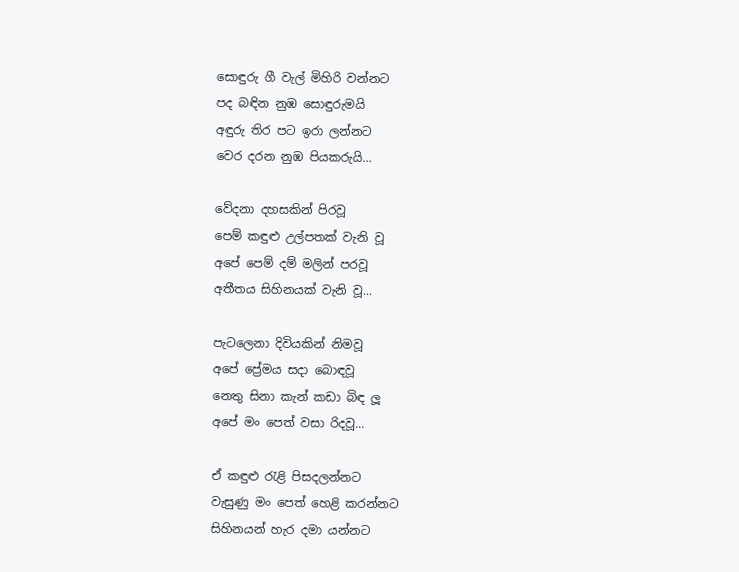සොඳුරු ගී වැල් මිහිරි වන්නට
පද බඳින නුඹ සොඳුරුමයි
අඳුරු තිර පට ඉරා ලන්නට
වෙර දරන නුඹ පියකරුයි...

වේදනා දහසකින් පිරවූ
පෙම් කඳුළු උල්පතක් වැනි වූ
අපේ පෙම් දම් මලින් පරවූ
අතීතය සිහිනයක් වැනි වූ...

පැටලෙනා දිවියකින් නිමවූ
අපේ ප්‍රේමය සදා බොඳවූ
නෙතු සිනා කැන් කඩා බිඳ ලූ
අපේ මං පෙත් වසා රිදවූ...

ඒ කඳුළු රැළි පිසදලන්නට
වැසුණු මං පෙත් හෙළි කරන්නට
සිහිනයන් හැර දමා යන්නට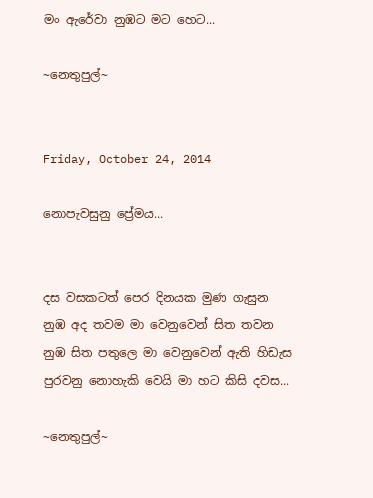මං ඇරේවා නුඹට මට හෙට...

~නෙතුපුල්~


Friday, October 24, 2014

නොපැවසුනු ප්‍රේමය...


දස වසකටත් පෙර දිනයක මුණ ගැසුන
නුඹ අද තවම මා වෙනුවෙන් සිත තවන
නුඹ සිත පතුලෙ මා වෙනුවෙන් ඇති හිඩැස
පුරවනු නොහැකි වෙයි මා හට කිසි දවස...

~නෙතුපුල්~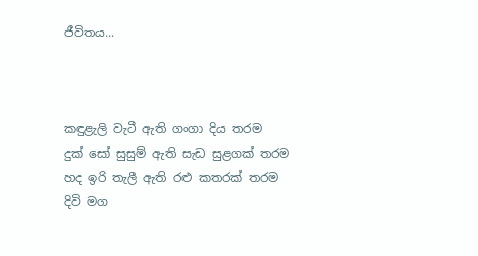ජීවිතය...



කඳුළැලි වැටී ඇති ගංගා දිය තරම
දුක් සෝ සුසුම් ඇති සැඩ සුළගක් තරම
හද ඉරි තැලී ඇති රළු කතරක් තරම
දිවි මග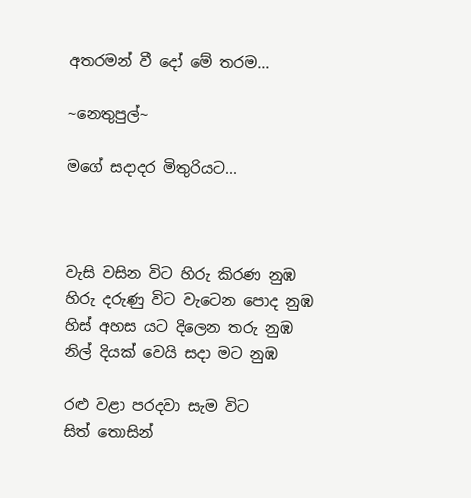අතරමන් වී දෝ මේ තරම...

~නෙතුපුල්~

මගේ සදාදර මිතුරියට...



වැසි වසින විට හිරු කිරණ නුඹ
හිරු දරුණු විට වැටෙන පොද නුඹ
හිස් අහස යට දිලෙන තරු නුඹ
නිල් දියක් වෙයි සදා මට නුඹ

රළු වළා පරදවා සැම විට
සිත් තොසින්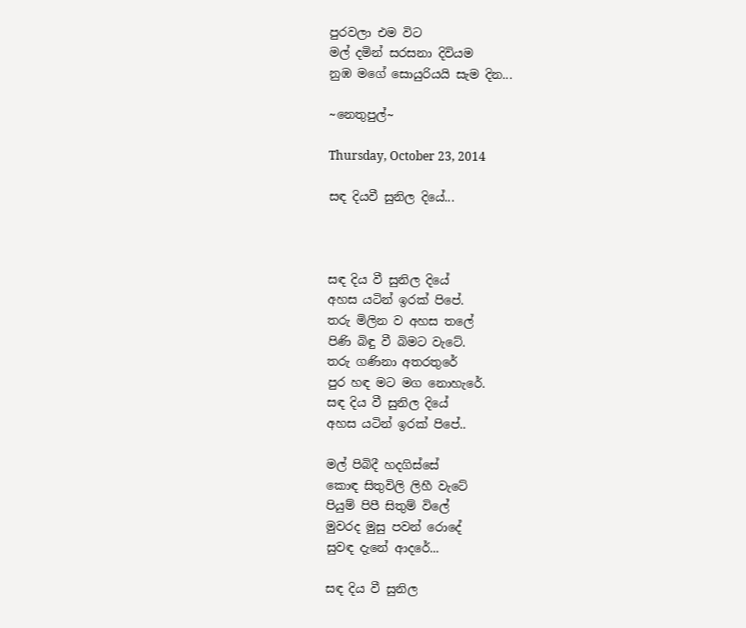පුරවලා එම විට
මල් දමින් සරසනා දිවියම
නුඹ මගේ සොයුරියයි සැම දින...

~නෙතුපුල්~

Thursday, October 23, 2014

සඳ දියවී සුනිල දියේ...



සඳ දිය වී සුනිල දියේ
අහස යටින් ඉරක් පිපේ.
තරු මිලින ව අහස තලේ
පිණි බිඳු වී බිමට වැටේ.
තරු ගණිනා අතරතුරේ
පුර හඳ මට මග නොහැරේ.
සඳ දිය වී සුනිල දියේ
අහස යටින් ඉරක් පිපේ..

මල් පිබිදී හදගිස්සේ
කොඳ සිතුවිලි ලිහී වැටේ
පියුම් පිපී සිතුම් විලේ
මුවරද මුසු පවන් රොදේ
සුවඳ දැනේ ආදරේ...

සඳ දිය වී සුනිල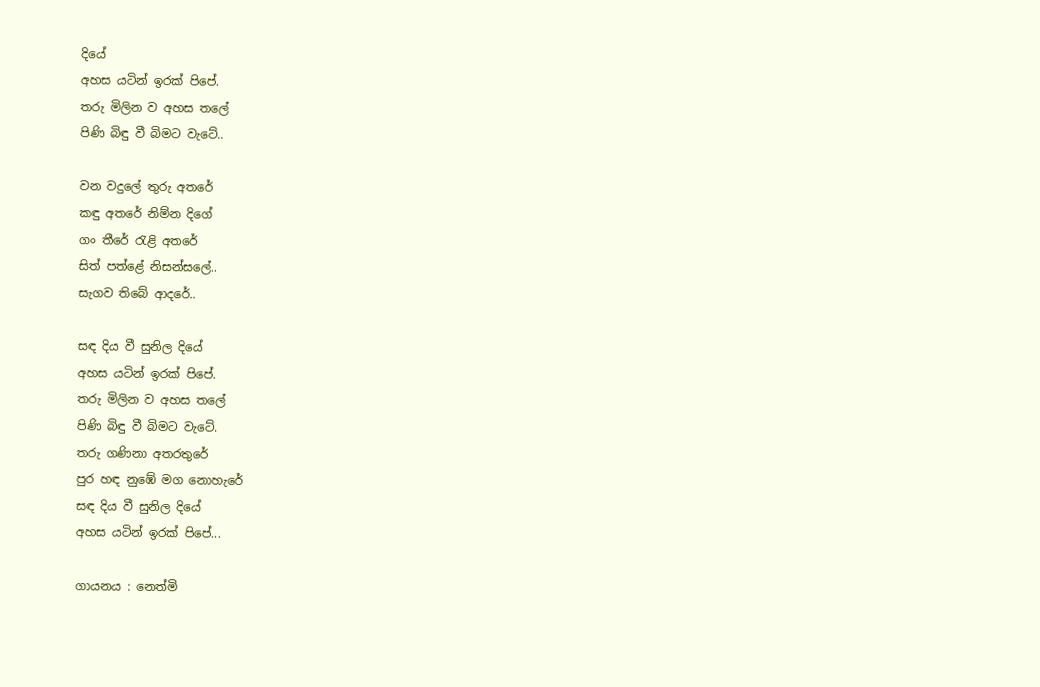දියේ
අහස යටින් ඉරක් පිපේ.
තරු මිලින ව අහස තලේ
පිණි බිඳු වී බිමට වැටේ..

වන වදුලේ තුරු අතරේ
කඳු අතරේ නිම්න දිගේ
ගං තීරේ රැළි අතරේ
සිත් පත්ළේ නිසන්සලේ..
සැගව තිබේ ආදරේ..

සඳ දිය වී සුනිල දියේ
අහස යටින් ඉරක් පිපේ.
තරු මිලින ව අහස තලේ
පිණි බිඳු වී බිමට වැටේ.
තරු ගණිනා අතරතුරේ
පුර හඳ නුඹේ මග නොහැරේ
සඳ දිය වී සුනිල දියේ
අහස යටින් ඉරක් පිපේ...

ගායනය : නෙත්මි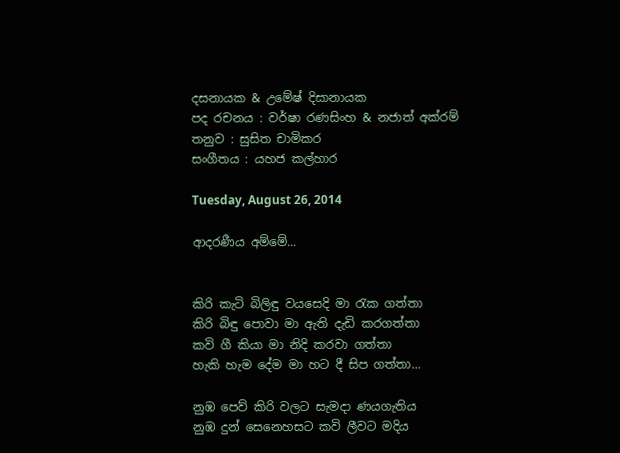දසනායක & උමේෂ් දිසානායක
පද රචනය : වර්ෂා රණසිංහ & නජාත් අක්රම්
තනුව : සුසිත චාමිකර
සංගීතය : යහජ කල්හාර

Tuesday, August 26, 2014

ආදරණීය අම්මේ...


කිරි කැටි බිලිඳු වයසෙදි මා රැක ගත්තා
කිරි බිඳු පොවා මා ඇති දැඩි කරගත්තා
කවි ගී කියා මා නිදි කරවා ගත්තා
හැකි හැම දේම මා හට දී සිප ගත්තා...

නුඹ පෙව් කිරි වලට සැමදා ණයගැතිය
නුඹ දුන් සෙනෙහසට කවි ලීවට මදිය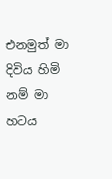එනමුත් මා දිවිය හිමි නම් මා හටය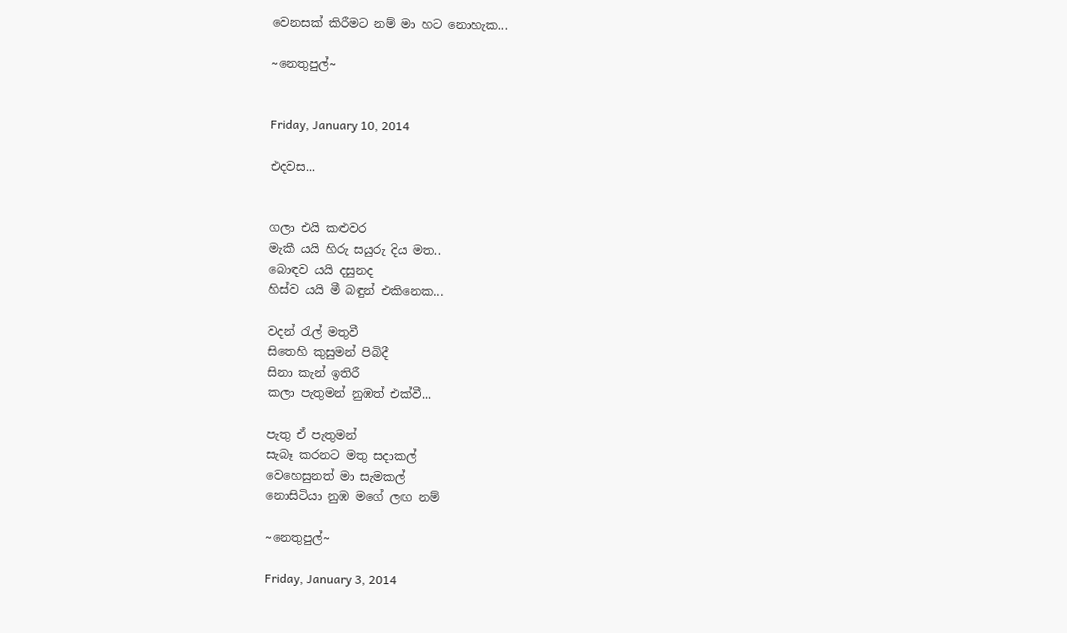වෙනසක් කිරීමට නම් මා හට නොහැක...

~නෙතුපුල්~


Friday, January 10, 2014

එදවස...


ගලා එයි කළුවර
මැකී යයි හිරු සයුරු දිය මත..
බොඳව යයි දසුනද
හිස්ව යයි මී බඳුන් එකිනෙක...

වදන් රැල් මතුවී
සිතෙහි කුසුමන් පිබිදී
සිනා කැන් ඉතිරී
කලා පැතුමන් නුඹත් එක්වී...

පැතු ඒ පැතුමන්
සැබෑ කරනට මතු සදාකල්
වෙහෙසුනත් මා සැමකල්
නොසිටියා නුඹ මගේ ලඟ නම්

~නෙතුපුල්~

Friday, January 3, 2014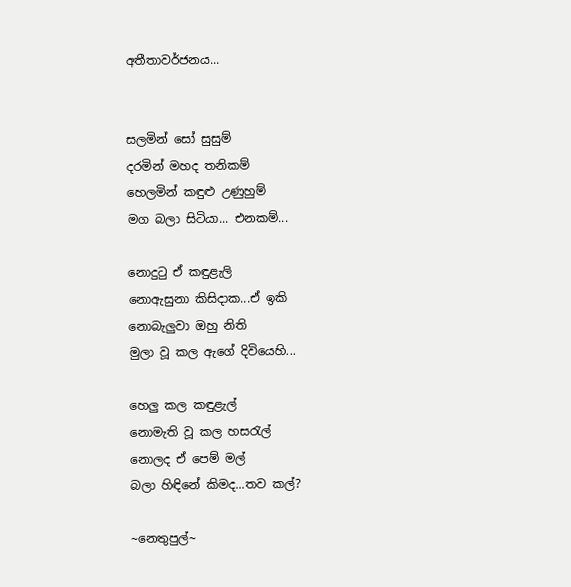අතීතාවර්ජනය...


සලමින් සෝ සුසුම්
දරමින් මහද තනිකම්
හෙලමින් කඳුළු උණුහුම්
මග බලා සිටියා... එනකම්...

නොදුටු ඒ කඳුළැලි
නොඇසුනා කිසිදාක...ඒ ඉකි
නොබැලුවා ඔහු නිති
මුලා වූ කල ඇගේ දිවියෙහි...

හෙලු කල කඳුළැල්
නොමැති වූ කල හසරැල්
නොලද ඒ පෙම් මල්
බලා හිඳිනේ කිමද...තව කල්?

~නෙතුපුල්~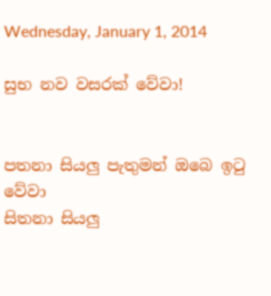Wednesday, January 1, 2014

සුභ නව වසරක් වේවා!


පතනා සියලු පැතුමන් ඔබෙ ඉටු වේවා
සිතනා සියලු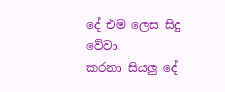දේ එම ලෙස සිදු වේවා
කරනා සියලු දේ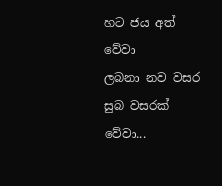හට ජය අත් වේවා
ලබනා නව වසර සුබ වසරක් වේවා...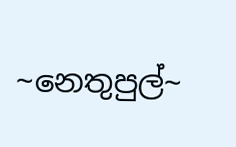~නෙතුපුල්~